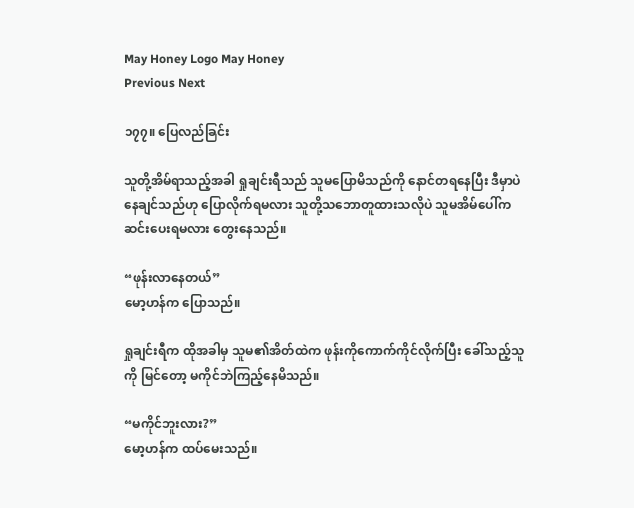May Honey Logo May Honey
Previous Next

၁၇၇။ ပြေလည်ခြင်း

သူတို့အိမ်ရာသည့်အခါ ရှုချင်းရီသည် သူမပြောမိသည်ကို နောင်တရနေပြီး ဒီမှာပဲနေချင်သည်ဟု ပြောလိုက်ရမလား သူတို့သဘောတူထားသလိုပဲ သူမအိမ်ပေါ်က ဆင်းပေးရမလား တွေးနေသည်။

“ဖုန်းလာနေတယ်”
မော့ဟန်က ပြောသည်။

ရှုချင်းရီက ထိုအခါမှ သူမ၏အိတ်ထဲက ဖုန်းကိုကောက်ကိုင်လိုက်ပြီး ခေါ်သည့်သူကို မြင်တော့ မကိုင်ဘဲကြည့်နေမိသည်။

“မကိုင်ဘူးလား?”
မော့ဟန်က ထပ်မေးသည်။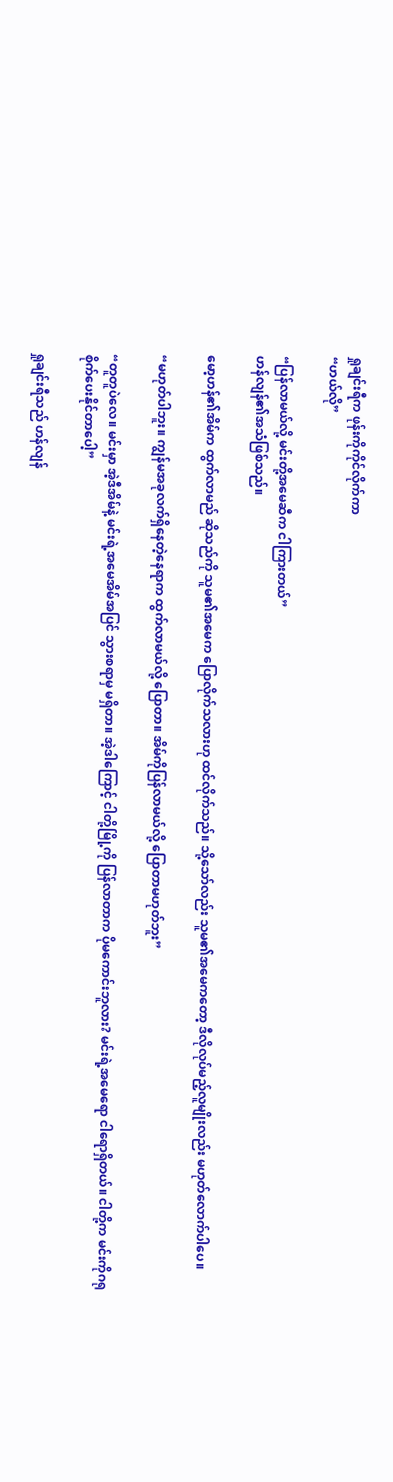ရှုချင်းရီက ဖုန်းကိုကိုင်လိုက်ကာ
“ဟယ်လို”

“ပြန်လာမယ်လို့ မင်းတို့အမေဆီက ငါကြားတယ်”
ဟန်လျန်၏အသံဖြစ်သည်။

မော့ဟန်၏အိမ်က ထွက်လာမည် ဆိုသည်ကို သူမ၏အမေက ပြောလိုက်သလားဟု ထင်လိုက်သည်။ သို့သော်လည်း သူမ၏အမေကတော့ ဒီလိုလုပ်မည့်လူမျိုးလည်း မဟုတ်လောက်ပါပေ။

“မဟုတ်ပါဘူး။ ကျွန်မအခုလက်ရှိနေတဲ့နေရာက ထွက်လာမယ်လို့ ပြောတာ။ အိမ်ကိုပြန်လာမယ်လို့ ပြောတာမဟုတ်ဘူး”

“တူတူပဲလေ။ မင်းမှာ အဲ့ဒီအိမ်နဲ့ မင်းရဲ့အမေအိမ်အပြင် သွားစရာမှ မရှိတာ။ အဲ့ဒါကြောင့် ငါတို့မြို့ကို ပြန်လာတာက ပိုမကောင်းဘူလား? မင်းရဲ့အမေရော ငါရောရှိတယ်။ ငါတို့က မင်းကိုဂရုစိုက်ပေးနိုင်တာပေါ့”

ရှုချင်းရီသည် ဟန်လျန်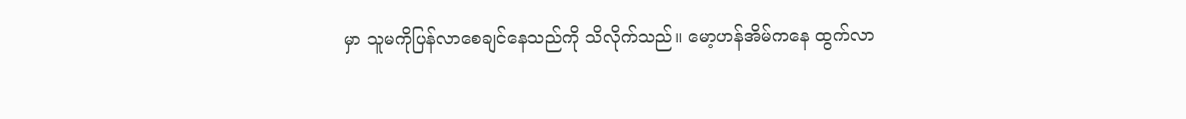မှာ သူမကိုပြန်လာစေချင်နေသည်ကို သိလိုက်သည်။ မော့ဟန်အိမ်ကနေ ထွက်လာ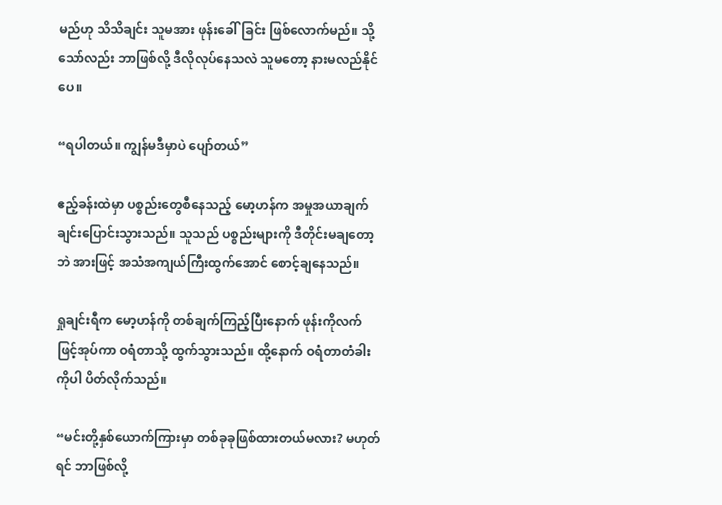မည်ဟု သိသိချင်း သူမအား ဖုန်းခေါ်ခြင်း ဖြစ်လောက်မည်။ သို့သော်လည်း ဘာဖြစ်လို့ ဒီလိုလုပ်နေသလဲ သူမတော့ နားမလည်နိုင်ပေ။

“ရပါတယ်။ ကျွန်မဒီမှာပဲ ပျော်တယ်”

ဧည့်ခန်းထဲမှာ ပစ္စည်းတွေစီနေသည့် မော့ဟန်က အမှုအယာချက်ချင်းပြောင်းသွားသည်။ သူသည် ပစ္စည်းများကို ဒီတိုင်းမချတော့ဘဲ အားဖြင့် အသံအကျယ်ကြီးထွက်အောင် စောင့်ချနေသည်။

ရှုချင်းရီက မော့ဟန်ကို တစ်ချက်ကြည့်ပြီးနောက် ဖုန်းကိုလက်ဖြင့်အုပ်ကာ ဝရံတာသို့ ထွက်သွားသည်။ ထို့နောက် ဝရံတာတံခါးကိုပါ ပိတ်လိုက်သည်။

“မင်းတို့နှစ်ယောက်ကြားမှာ တစ်ခုခုဖြစ်ထားတယ်မလား? မဟုတ်ရင် ဘာဖြစ်လို့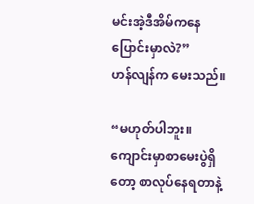မင်းအဲ့ဒီအိမ်ကနေ ပြောင်းမှာလဲ?”
ဟန်လျန်က မေးသည်။

“မဟုတ်ပါဘူး။ ကျောင်းမှာစာမေးပွဲရှိတော့ စာလုပ်နေရတာနဲ့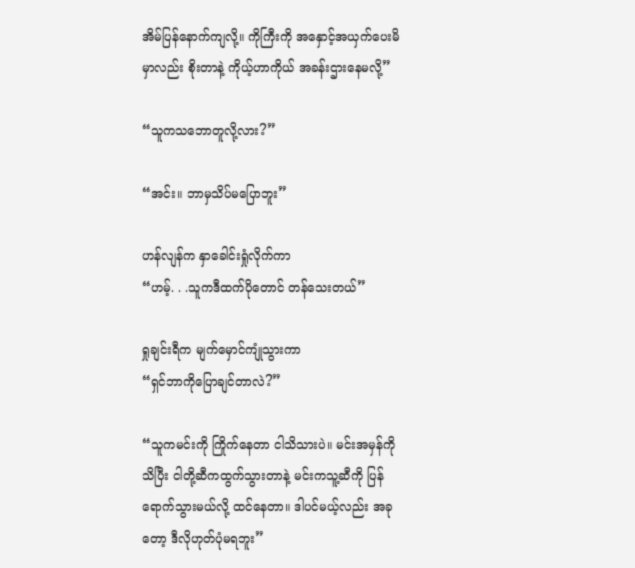အိမ်ပြန်နောက်ကျလို့။ ကိုကြီးကို အနှောင့်အယှက်ပေးမိမှာလည်း စိုးတာနဲ့ ကိုယ့်ဟာကိုယ် အခန်းဌားနေမလို့”

“သူကသဘောတူလို့လား?”

“အင်း။ ဘာမှသိပ်မပြောဘူး”

ဟန်လျန်က နှာခေါင်းရှုံလိုက်ကာ
“ဟမ့်. . .သူကဒီထက်ပိုတောင် တန်သေးတယ်”

ရှုချင်းရီက မျက်မှောင်ကျုံသွားကာ
“ရှင်ဘာကိုပြောချင်တာလဲ?”

“သူကမင်းကို ကြိုက်နေတာ ငါသိသားပဲ။ မင်းအမှန်ကိုသိပြီး ငါတို့ဆီကထွက်သွားတာနဲ့ မင်းကသူ့ဆီကို ပြန်ရောက်သွားမယ်လို့ ထင်နေတာ။ ဒါပင်မယ့်လည်း အခုတော့ ဒီလိုဟုတ်ပုံမရဘူး”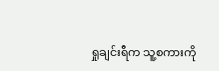ရှုချင်းရီက သူ့စကားကို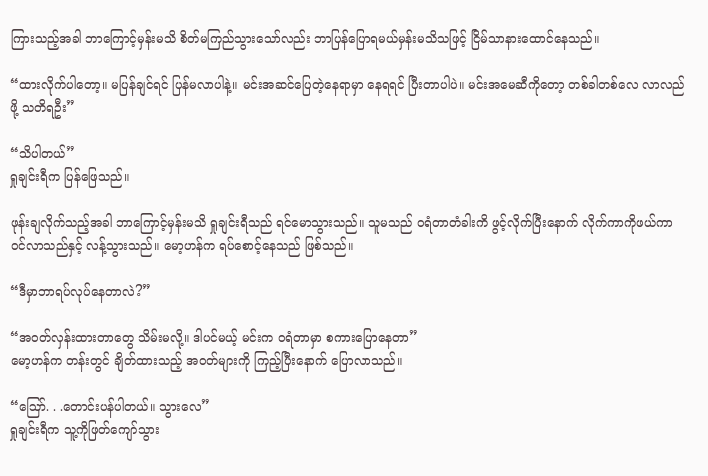ကြားသည့်အခါ ဘာကြောင့်မှန်းမသိ စိတ်မကြည်သွားသော်လည်း ဘာပြန်ပြောရမယ်မှန်းမသိသဖြင့် ငြိမ်သာနားထောင်နေသည်။

“ထားလိုက်ပါတော့။ မပြန်ချင်ရင် ပြန်မလာပါနဲ့။ မင်းအဆင်ပြေတဲ့နေရာမှာ နေရရင် ပြီးတာပါပဲ။ မင်းအမေဆီကိုတော့ တစ်ခါတစ်လေ လာလည်ဖို့ သတိရဦး”

“သိပါတယ်”
ရှုချင်းရီက ပြန်ဖြေသည်။

ဖုန်းချလိုက်သည့်အခါ ဘာကြောင့်မှန်းမသိ ရှုချင်းရီသည် ရင်မောသွားသည်။ သူမသည် ဝရံတာတံခါးကိ ဖွင့်လိုက်ပြီးနောက် လိုက်ကာကိုဖယ်ကာ ဝင်လာသည်နှင့် လန့်သွားသည်။ မော့ဟန်က ရပ်စောင့်နေသည် ဖြစ်သည်။

“ဒီမှာဘာရပ်လုပ်နေတာလဲ?”

“အဝတ်လှန်းထားတာတွေ သိမ်းမလို့။ ဒါပင်မယ့် မင်းက ဝရံတာမှာ စကားပြောနေတာ”
မော့ဟန်က တန်းတွင် ချိတ်ထားသည့် အဝတ်များကို ကြည့်ပြီးနောက် ပြောလာသည်။

“ဪ. . .တောင်းပန်ပါတယ်။ သွားလေ”
ရှုချင်းရီက သူ့ကိုဖြတ်ကျော်သွား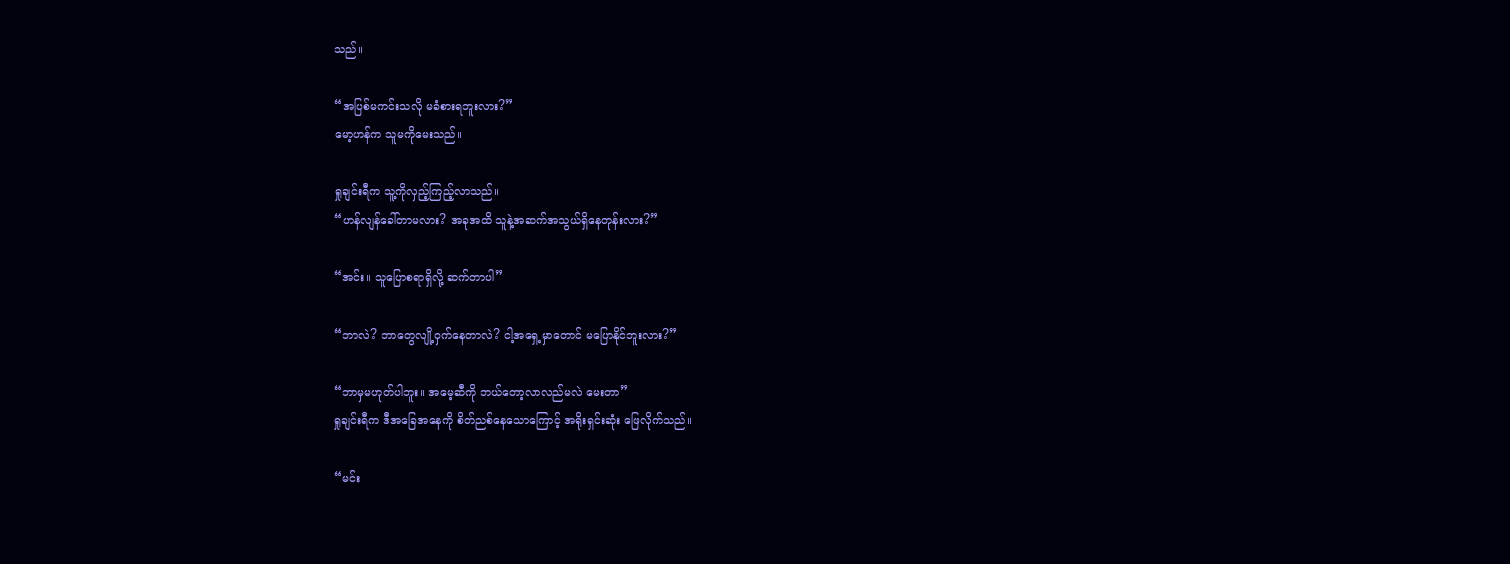သည်။

“အပြစ်မကင်းသလို မခံစားရဘူးလား?”
မော့ဟန်က သူမကိုမေးသည်။

ရှုချင်းရီက သူ့ကိုလှည့်ကြည့်လာသည်။
“ဟန်လျန်ခေါ်တာမလား? အခုအထိ သူနဲ့အဆက်အသွယ်ရှိနေတုန်းလား?”

“အင်း။ သူပြောစရာရှိလို့ ဆက်တာပါ”

“ဘာလဲ? ဘာတွေလျို့ဝှက်နေတာလဲ? ငါ့အရှေ့မှာတောင် မပြောနိုင်ဘူးလား?”

“ဘာမှမဟုတ်ပါဘူး။ အမေ့ဆီကို ဘယ်တော့လာလည်မလဲ မေးတာ”
ရှုချင်းရီက ဒီအခြေအနေကို စိတ်ညစ်နေသောကြောင့် အရိုးရှင်းဆုံး ဖြေလိုက်သည်။

“မင်း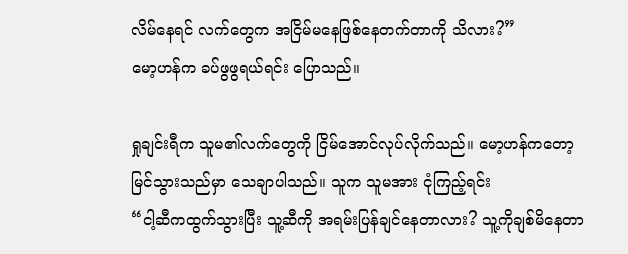လိမ်နေရင် လက်တွေက အငြိမ်မနေဖြစ်နေတက်တာကို သိလား?”
မော့ဟန်က ခပ်ဖွဖွရယ်ရင်း ပြောသည်။

ရှုချင်းရီက သူမ၏လက်တွေကို ငြိမ်အောင်လုပ်လိုက်သည်။ မော့ဟန်ကတော့ မြင်သွားသည်မှာ သေချာပါသည်။ သူက သူမအား ငုံကြည့်ရင်း
“ငါ့ဆီကထွက်သွားပြီး သူ့ဆီကို အရမ်းပြန်ချင်နေတာလား? သူ့ကိုချစ်မိနေတာ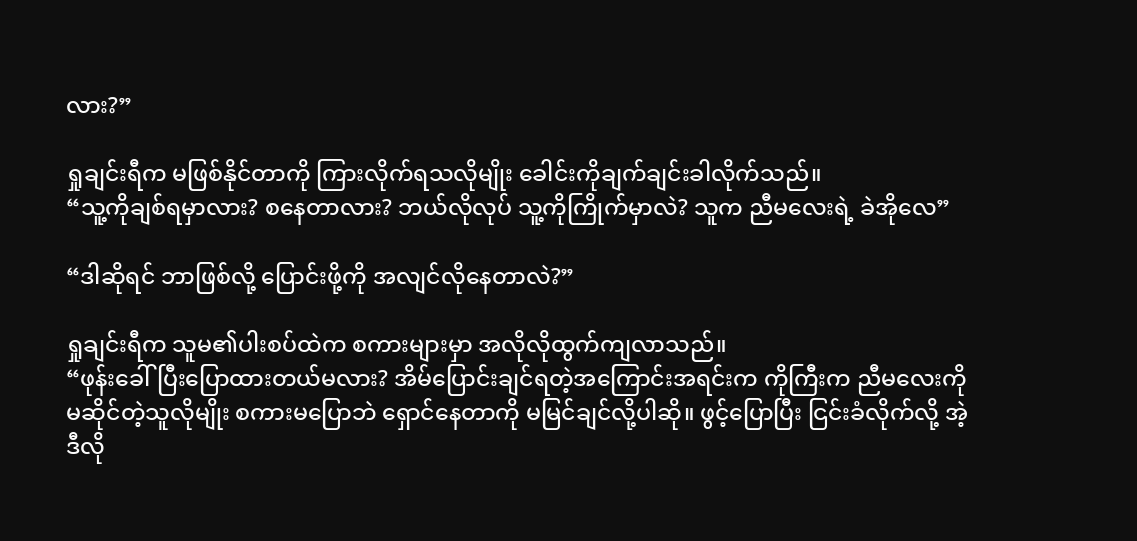လား?”

ရှုချင်းရီက မဖြစ်နိုင်တာကို ကြားလိုက်ရသလိုမျိုး ခေါင်းကိုချက်ချင်းခါလိုက်သည်။
“သူ့ကိုချစ်ရမှာလား? စနေတာလား? ဘယ်လိုလုပ် သူ့ကိုကြိုက်မှာလဲ? သူက ညီမလေးရဲ့ ခဲအိုလေ”

“ဒါဆိုရင် ဘာဖြစ်လို့ ပြောင်းဖို့ကို အလျင်လိုနေတာလဲ?”

ရှုချင်းရီက သူမ၏ပါးစပ်ထဲက စကားများမှာ အလိုလိုထွက်ကျလာသည်။
“ဖုန်းခေါ်ပြီးပြောထားတယ်မလား? အိမ်ပြောင်းချင်ရတဲ့အကြောင်းအရင်းက ကိုကြီးက ညီမလေးကို မဆိုင်တဲ့သူလိုမျိုး စကားမပြောဘဲ ရှောင်နေတာကို မမြင်ချင်လို့ပါဆို။ ဖွင့်ပြောပြီး ငြင်းခံလိုက်လို့ အဲ့ဒီလို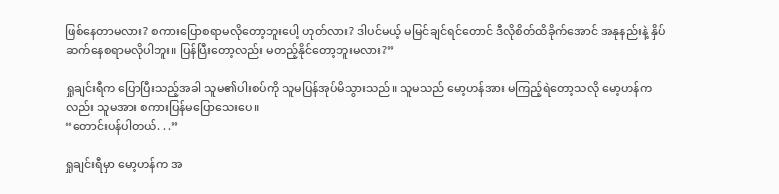ဖြစ်နေတာမလား? စကားပြောစရာမလိုတော့ဘူးပေါ့ ဟုတ်လား? ဒါပင်မယ့် မမြင်ချင်ရင်တောင် ဒီလိုစိတ်ထိခိုက်အောင် အနုနည်းနဲ့ နှိပ်ဆက်နေစရာမလိုပါဘူး။ ပြန်ပြီးတော့လည်း မတည့်နိုင်တော့ဘူးမလား?”

ရှုချင်းရီက ပြောပြီးသည့်အခါ သူမ၏ပါးစပ်ကို သူမပြန်အုပ်မိသွားသည်။ သူမသည် မော့ဟန်အား မကြည့်ရဲတော့သလို မော့ဟန်ကလည်း သူမအား စကားပြန်မပြောသေးပေ။
“တောင်းပန်ပါတယ်. . .”

ရှုချင်းရီမှာ မော့ဟန်က အ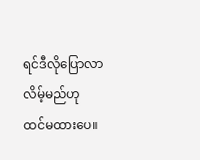ရင်ဒီလိုပြောလာလိမ့်မည်ဟု ထင်မထားပေ။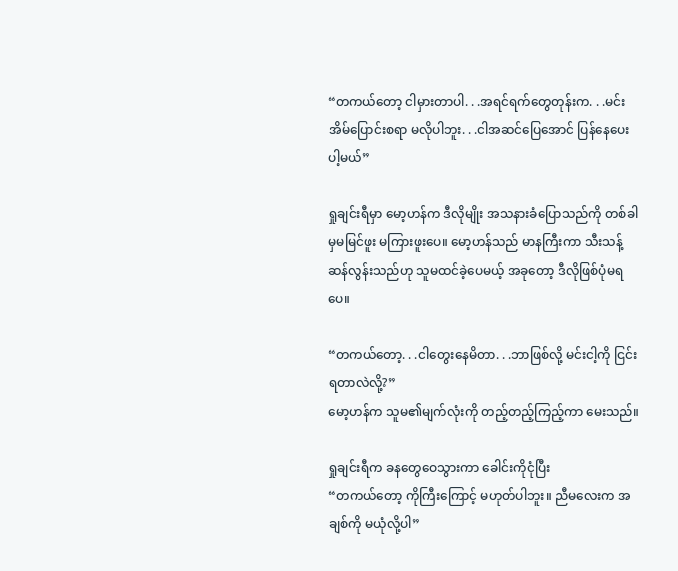“တကယ်တော့ ငါမှားတာပါ. . .အရင်ရက်တွေတုန်းက. . .မင်းအိမ်ပြောင်းစရာ မလိုပါဘူး. . .ငါအဆင်ပြေအောင် ပြန်နေပေးပါ့မယ်”

ရှုချင်းရီမှာ မော့ဟန်က ဒီလိုမျိုး အသနားခံပြောသည်ကို တစ်ခါမှမမြင်ဖူး မကြားဖူးပေ။ မော့ဟန်သည် မာနကြီးကာ သီးသန့်ဆန်လွန်းသည်ဟု သူမထင်ခဲ့ပေမယ့် အခုတော့ ဒီလိုဖြစ်ပုံမရပေ။

“တကယ်တော့. . .ငါတွေးနေမိတာ. . .ဘာဖြစ်လို့ မင်းငါ့ကို ငြင်းရတာလဲလို့?”
မော့ဟန်က သူမ၏မျက်လုံးကို တည့်တည့်ကြည့်ကာ မေးသည်။

ရှုချင်းရီက ခနတွေဝေသွားကာ ခေါင်းကိုငုံပြီး
“တကယ်တော့ ကိုကြီးကြောင့် မဟုတ်ပါဘူး။ ညီမလေးက အချစ်ကို မယုံလို့ပါ”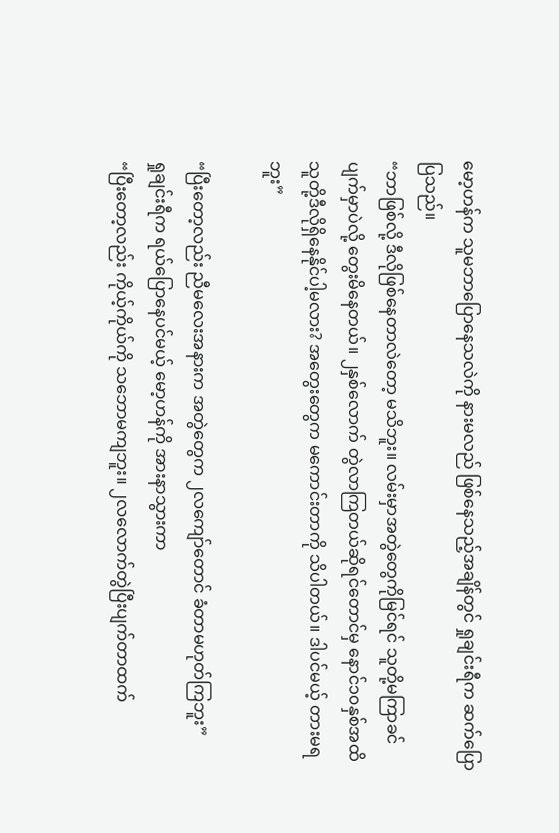မော့ဟန်က သူမဘာပြောနေသလဲကို နားမလည် ဖြစ်နေသည့်အချိန်တွင် ရှုချင်းရီက ဆက်ပြောပြသည်။
“ဘာဖြစ်လို့ ဒီလိုဖြစ်နေတာလဲတော့ မသိဘူး။ လမ်းမှာအတွဲတွေကိုမြင်ရင် သူတို့မကြာခင် ပျက်မှာပဲလို့ တွေးမိနေတယ်။ ၂နှစ်လောက် တွဲလာကြတယ်ဆိုရင်တောင်မှ နောင်၁၀နှစ်အထိ သူတို့ဒီလိုရှိနေနိုင်ပါ့မလား? အတွေးတွေက မကောင်းတာကို သိပါတယ်။ ဒါပင်မယ့် တားမရဘူး”

“ပြီးတော့လည်း ညီမလေးအနားက အတွဲတွေက ၂လကျော်တောင် ခံတာမဟုတ်ကြဘူး”
ရှုချင်းရီက ရယ်ပြောနေပင်မယ့် မော့ဟန်ကို အားနာသွားကာ
“ပြီးတော့လည်း ကိုယ့်ကိုယ်ကို သဘောမကျဘူး။ ၂လလောက်တွဲပြီးပျက်တာထက်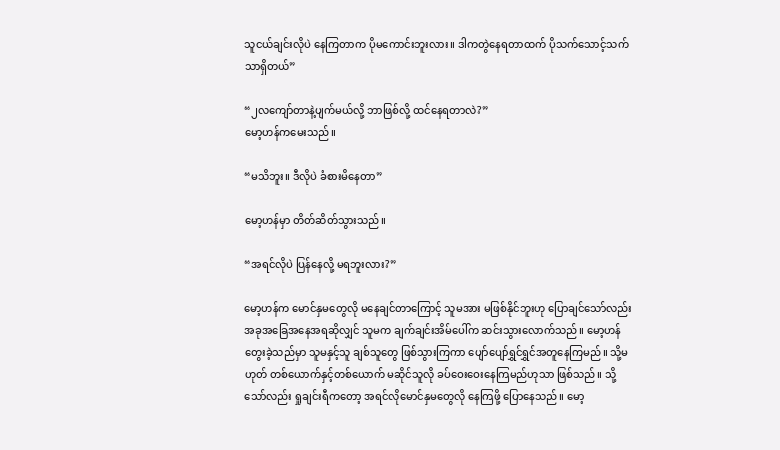သူငယ်ချင်းလိုပဲ နေကြတာက ပိုမကောင်းဘူးလား။ ဒါကတွဲနေရတာထက် ပိုသက်သောင့်သက်သာရှိတယ်”

“၂လကျော်တာနဲ့ပျက်မယ်လို့ ဘာဖြစ်လို့ ထင်နေရတာလဲ?”
မော့ဟန်ကမေးသည်။

“မသိဘူး။ ဒီလိုပဲ ခံစားမိနေတာ”

မော့ဟန်မှာ တိတ်ဆိတ်သွားသည်။

“အရင်လိုပဲ ပြန်နေလို့ မရဘူးလား?”

မော့ဟန်က မောင်နှမတွေလို မနေချင်တာကြောင့် သူမအား မဖြစ်နိုင်ဘူးဟု ပြောချင်သော်လည်း အခုအခြေအနေအရဆိုလျှင် သူမက ချက်ချင်းအိမ်ပေါ်က ဆင်းသွားလောက်သည်။ မော့ဟန်တွေးခဲ့သည်မှာ သူမနှင့်သူ ချစ်သူတွေ ဖြစ်သွားကြကာ ပျော်ပျော်ရွှင်ရွှင်အတူနေကြမည်။ သို့မဟုတ် တစ်ယောက်နှင့်တစ်ယောက် မဆိုင်သူလို ခပ်ဝေးဝေးနေကြမည်ဟုသာ ဖြစ်သည်။ သို့သော်လည်း ရှုချင်းရီကတော့ အရင်လိုမောင်နှမတွေလို နေကြဖို့ ပြောနေသည်။ မော့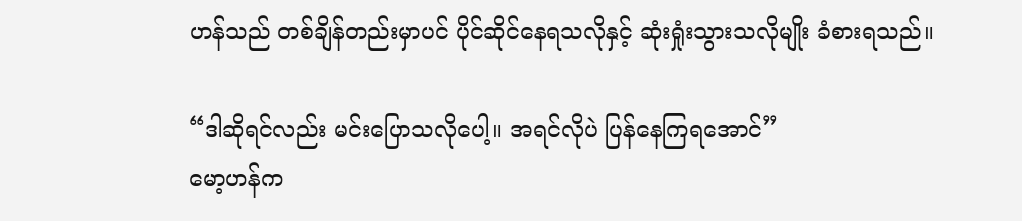ဟန်သည် တစ်ချိန်တည်းမှာပင် ပိုင်ဆိုင်နေရသလိုနှင့် ဆုံးရှုံးသွားသလိုမျိုး ခံစားရသည်။

“ဒါဆိုရင်လည်း မင်းပြောသလိုပေါ့။ အရင်လိုပဲ ပြန်နေကြရအောင်”
မော့ဟန်က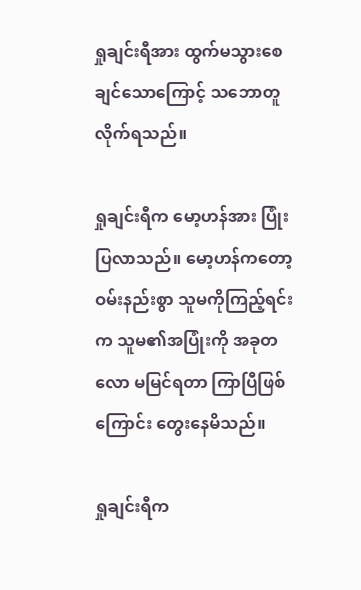ရှုချင်းရီအား ထွက်မသွားစေချင်သောကြောင့် သဘောတူလိုက်ရသည်။

ရှုချင်းရီက မော့ဟန်အား ပြုံးပြလာသည်။ မော့ဟန်ကတော့ ဝမ်းနည်းစွာ သူမကိုကြည့်ရင်းက သူမ၏အပြုံးကို အခုတလော မမြင်ရတာ ကြာပြီဖြစ်ကြောင်း တွေးနေမိသည်။

ရှုချင်းရီက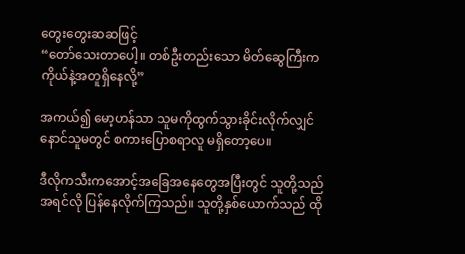တွေးတွေးဆဆဖြင့်
“တော်သေးတာပေါ့။ တစ်ဦးတည်းသော မိတ်ဆွေကြီးက ကိုယ်နဲ့အတူရှိနေလို့”

အကယ်၍ မော့ဟန်သာ သူမကိုထွက်သွားခိုင်းလိုက်လျှင် နောင်သူမတွင် စကားပြောစရာလူ မရှိတော့ပေ။

ဒီလိုကသီးကအောင့်အခြေအနေတွေအပြီးတွင် သူတို့သည် အရင်လို ပြန်နေလိုက်ကြသည်။ သူတို့နှစ်ယောက်သည် ထို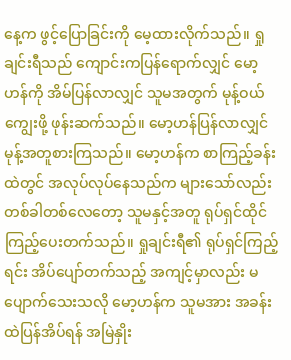နေ့က ဖွင့်ပြောခြင်းကို မေ့ထားလိုက်သည်။ ရှုချင်းရီသည် ကျောင်းကပြန်ရောက်လျှင် မော့ဟန်ကို အိမ်ပြန်လာလျှင် သူမအတွက် မုန့်ဝယ်ကျွေးဖို့ ဖုန်းဆက်သည်။ မော့ဟန်ပြန်လာလျှင် မုန့်အတူစားကြသည်။ မော့ဟန်က စာကြည့်ခန်းထဲတွင် အလုပ်လုပ်နေသည်က များသော်လည်း တစ်ခါတစ်လေတော့ သူမနှင့်အတူ ရုပ်ရှင်ထိုင်ကြည့်ပေးတက်သည်။ ရှုချင်းရီ၏ ရုပ်ရှင်ကြည့်ရင်း အိပ်ပျော်တက်သည့် အကျင့်မှာလည်း မပျောက်သေးသလို မော့ဟန်က သူမအား အခန်းထဲပြန်အိပ်ရန် အမြဲနှိုး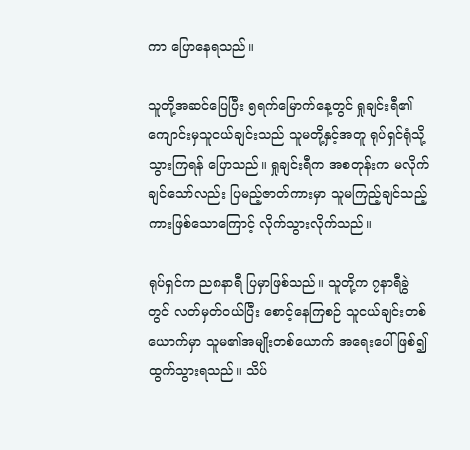ကာ ပြောနေရသည်။

သူတို့အဆင်ပြေပြီး ၅ရက်မြောက်နေ့တွင် ရှုချင်းရီ၏ ကျောင်းမှသူငယ်ချင်းသည် သူမတို့နှင့်အတူ ရုပ်ရှင်ရုံသို့သွားကြရန် ပြောသည်။ ရှုချင်းရီက အစတုန်းက မလိုက်ချင်သော်လည်း ပြမည့်ဇာတ်ကားမှာ သူမကြည့်ချင်သည့်ကားဖြစ်သောကြောင့် လိုက်သွားလိုက်သည်။

ရုပ်ရှင်က ည၈နာရီ ပြမှာဖြစ်သည်။ သူတို့က ၇နာရီခွဲတွင် လတ်မှတ်ဝယ်ပြီး စောင့်နေကြစဉ် သူငယ်ချင်းတစ်ယောက်မှာ သူမ၏အမျိုးတစ်ယောက် အရေးပေါ်ဖြစ်၍ ထွက်သွားရသည်။ သိပ်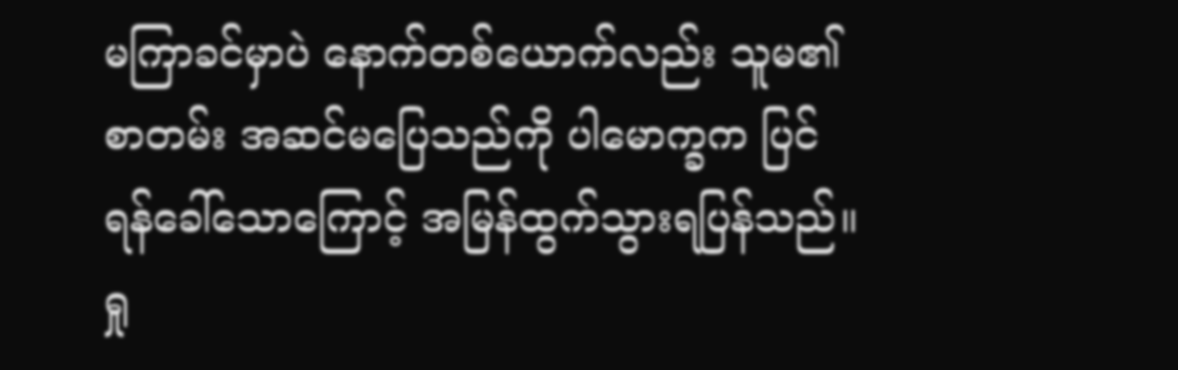မကြာခင်မှာပဲ နောက်တစ်ယောက်လည်း သူမ၏စာတမ်း အဆင်မပြေသည်ကို ပါမောက္ခက ပြင်ရန်ခေါ်သောကြောင့် အမြန်ထွက်သွားရပြန်သည်။ ရှု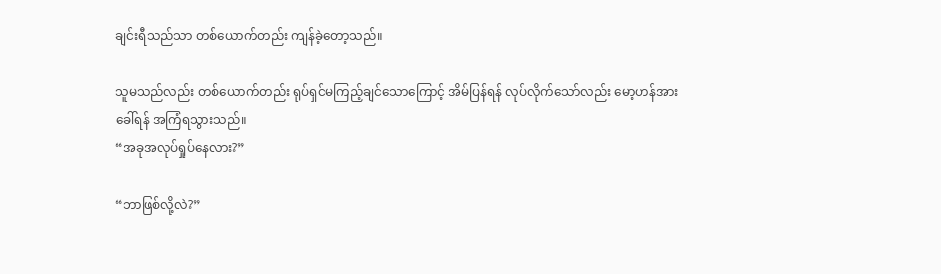ချင်းရီသည်သာ တစ်ယောက်တည်း ကျန်ခဲ့တော့သည်။

သူမသည်လည်း တစ်ယောက်တည်း ရုပ်ရှင်မကြည့်ချင်သောကြောင့် အိမ်ပြန်ရန် လုပ်လိုက်သော်လည်း မော့ဟန်အား ခေါ်ရန် အကြံရသွားသည်။
“အခုအလုပ်ရှုပ်နေလား?”

“ဘာဖြစ်လို့လဲ?”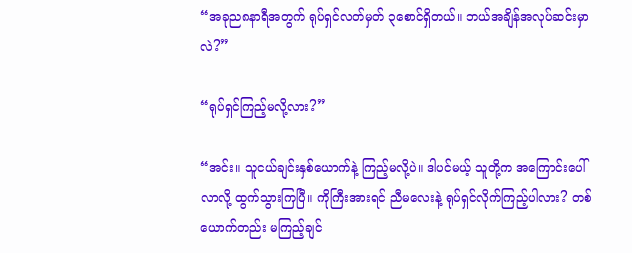“အခုည၈နာရီအတွက် ရုပ်ရှင်လတ်မှတ် ၃စောင်ရှိတယ်။ ဘယ်အချိန်အလုပ်ဆင်းမှာလဲ?”

“ရုပ်ရှင်ကြည့်မလို့လား?”

“အင်း။ သူငယ်ချင်းနှစ်ယောက်နဲ့ ကြည့်မလို့ပဲ။ ဒါပင်မယ့် သူတို့က အကြောင်းပေါ်လာလို့ ထွက်သွားကြပြီ။ ကိုကြီးအားရင် ညီမလေးနဲ့ ရုပ်ရှင်လိုက်ကြည့်ပါလား? တစ်ယောက်တည်း မကြည့်ချင်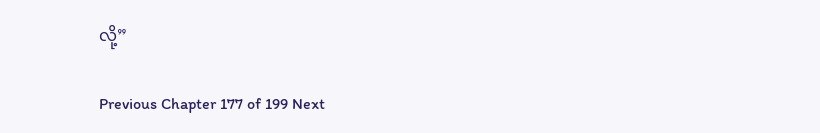လို့”

Previous Chapter 177 of 199 Next